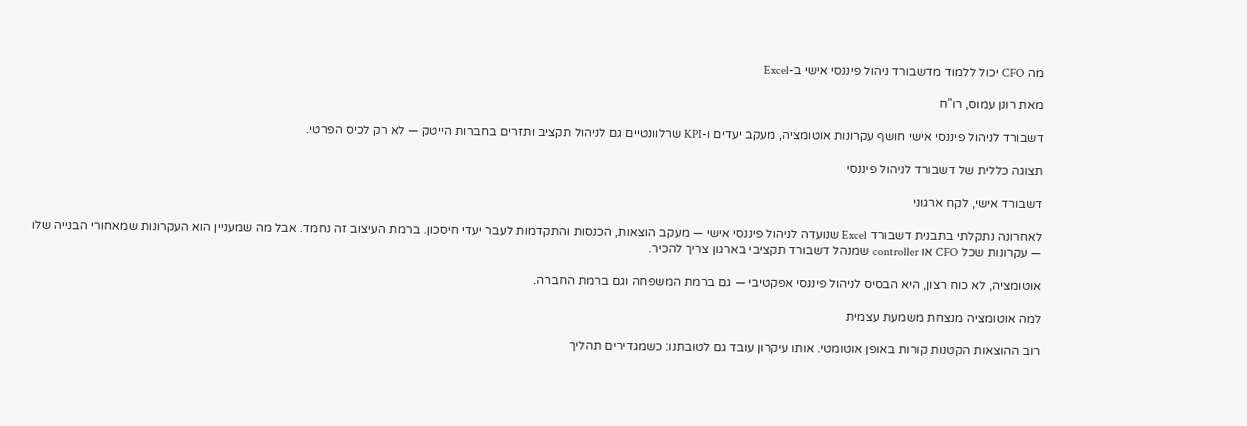מה CFO יכול ללמוד מדשבורד ניהול פיננסי אישי ב-Excel

מאת רונן עמוס, רו"ח

דשבורד לניהול פיננסי אישי חושף עקרונות אוטומציה, מעקב יעדים ו-KPI שרלוונטיים גם לניהול תקציב ותזרים בחברות הייטק — לא רק לכיס הפרטי.

תצוגה כללית של דשבורד לניהול פיננסי

דשבורד אישי, לקח ארגוני

לאחרונה נתקלתי בתבנית דשבורד Excel שנועדה לניהול פיננסי אישי — מעקב הוצאות, הכנסות והתקדמות לעבר יעדי חיסכון. ברמת העיצוב זה נחמד. אבל מה שמעניין הוא העקרונות שמאחורי הבנייה שלו — עקרונות שכל CFO או controller שמנהל דשבורד תקציבי בארגון צריך להכיר.

אוטומציה, לא כוח רצון, היא הבסיס לניהול פיננסי אפקטיבי — גם ברמת המשפחה וגם ברמת החברה.

למה אוטומציה מנצחת משמעת עצמית

רוב ההוצאות הקטנות קורות באופן אוטומטי. אותו עיקרון עובד גם לטובתנו: כשמגדירים תהליך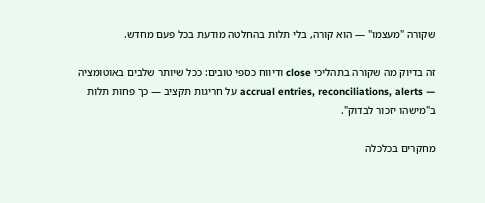שקורה "מעצמו" — הוא קורה, בלי תלות בהחלטה מודעת בכל פעם מחדש.

זה בדיוק מה שקורה בתהליכי close ודיווח כספי טובים: ככל שיותר שלבים באוטומציה — accrual entries, reconciliations, alerts על חריגות תקציב — כך פחות תלות ב"מישהו יזכור לבדוק".

מחקרים בכלכלה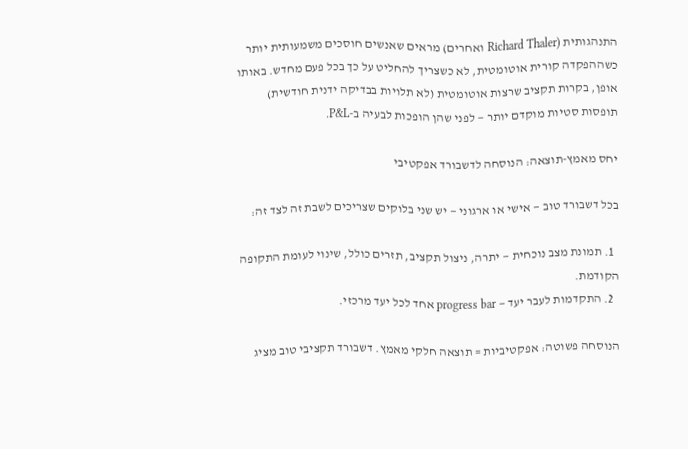התנהגותית (Richard Thaler ואחרים) מראים שאנשים חוסכים משמעותית יותר כשההפקדה קורית אוטומטית, לא כשצריך להחליט על כך בכל פעם מחדש. באותו אופן, בקרות תקציב שרצות אוטומטית (לא תלויות בבדיקה ידנית חודשית) תופסות סטיות מוקדם יותר — לפני שהן הופכות לבעיה ב-P&L.

יחס מאמץ-תוצאה: הנוסחה לדשבורד אפקטיבי

בכל דשבורד טוב — אישי או ארגוני — יש שני בלוקים שצריכים לשבת זה לצד זה:

  1. תמונת מצב נוכחית — יתרה, ניצול תקציב, תזרים כולל, שינוי לעומת התקופה הקודמת.
  2. התקדמות לעבר יעד — progress bar אחד לכל יעד מרכזי.

הנוסחה פשוטה: אפקטיביות = תוצאה חלקי מאמץ. דשבורד תקציבי טוב מציג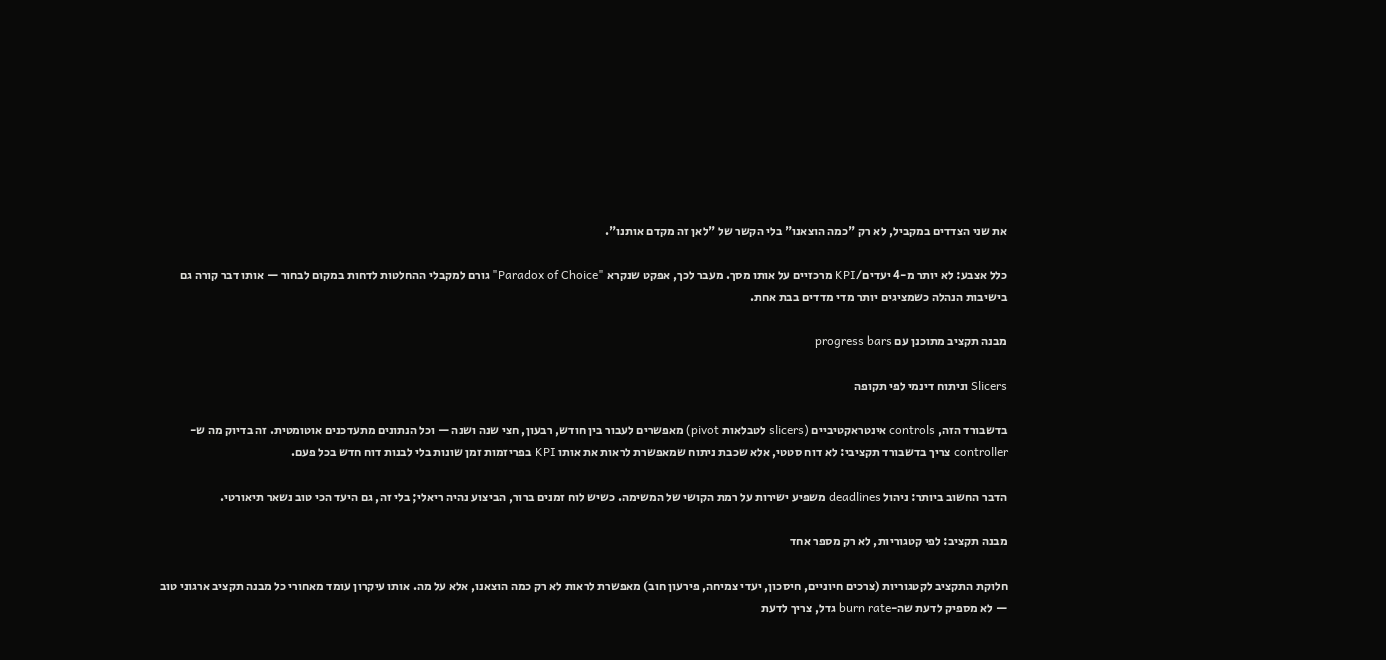את שני הצדדים במקביל, לא רק "כמה הוצאנו" בלי הקשר של "לאן זה מקדם אותנו".

כלל אצבע: לא יותר מ-4 יעדים/KPI מרכזיים על אותו מסך. מעבר לכך, אפקט שנקרא "Paradox of Choice" גורם למקבלי ההחלטות לדחות במקום לבחור — אותו דבר קורה גם בישיבות הנהלה כשמציגים יותר מדי מדדים בבת אחת.

מבנה תקציב מתוכנן עם progress bars

Slicers וניתוח דינמי לפי תקופה

בדשבורד הזה, controls אינטראקטיביים (slicers לטבלאות pivot) מאפשרים לעבור בין חודש, רבעון, חצי שנה ושנה — וכל הנתונים מתעדכנים אוטומטית. זה בדיוק מה ש-controller צריך בדשבורד תקציבי: לא דוח סטטי, אלא שכבת ניתוח שמאפשרת לראות את אותו KPI בפריזמות זמן שונות בלי לבנות דוח חדש בכל פעם.

הדבר החשוב ביותר: ניהול deadlines משפיע ישירות על רמת הקושי של המשימה. כשיש לוח זמנים ברור, הביצוע נהיה ריאלי; בלי זה, גם היעד הכי טוב נשאר תיאורטי.

מבנה תקציב: לפי קטגוריות, לא רק מספר אחד

חלוקת התקציב לקטגוריות (צרכים חיוניים, חיסכון, יעדי צמיחה, פירעון חוב) מאפשרת לראות לא רק כמה הוצאנו, אלא על מה. אותו עיקרון עומד מאחורי כל מבנה תקציב ארגוני טוב — לא מספיק לדעת שה-burn rate גדל, צריך לדעת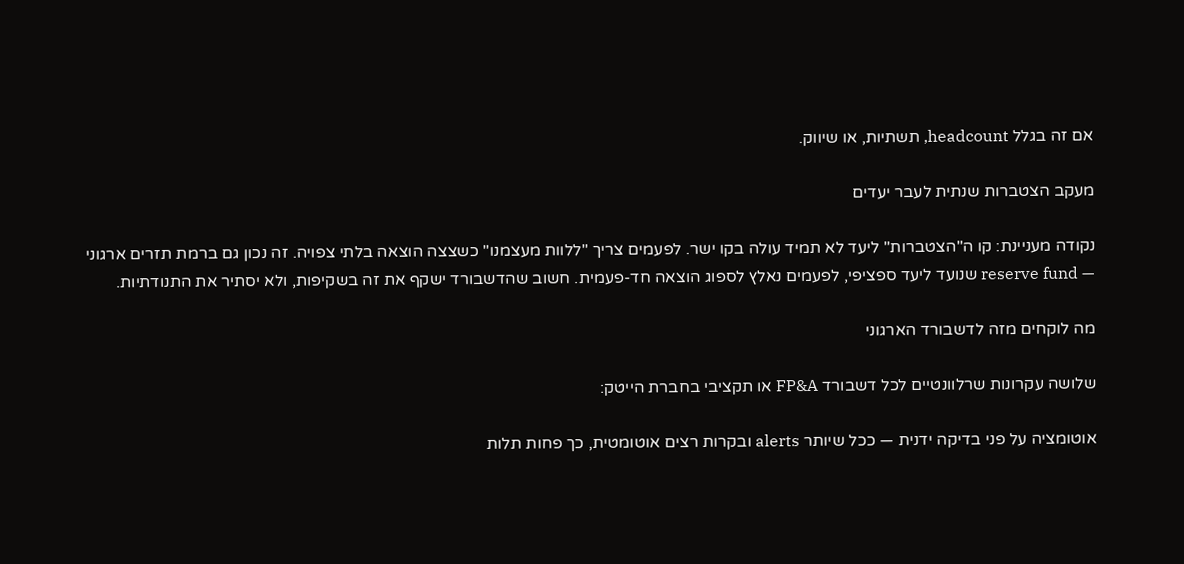אם זה בגלל headcount, תשתיות, או שיווק.

מעקב הצטברות שנתית לעבר יעדים

נקודה מעניינת: קו ה"הצטברות" ליעד לא תמיד עולה בקו ישר. לפעמים צריך "ללוות מעצמנו" כשצצה הוצאה בלתי צפויה. זה נכון גם ברמת תזרים ארגוני — reserve fund שנועד ליעד ספציפי, לפעמים נאלץ לספוג הוצאה חד-פעמית. חשוב שהדשבורד ישקף את זה בשקיפות, ולא יסתיר את התנודתיות.

מה לוקחים מזה לדשבורד הארגוני

שלושה עקרונות שרלוונטיים לכל דשבורד FP&A או תקציבי בחברת הייטק:

אוטומציה על פני בדיקה ידנית — ככל שיותר alerts ובקרות רצים אוטומטית, כך פחות תלות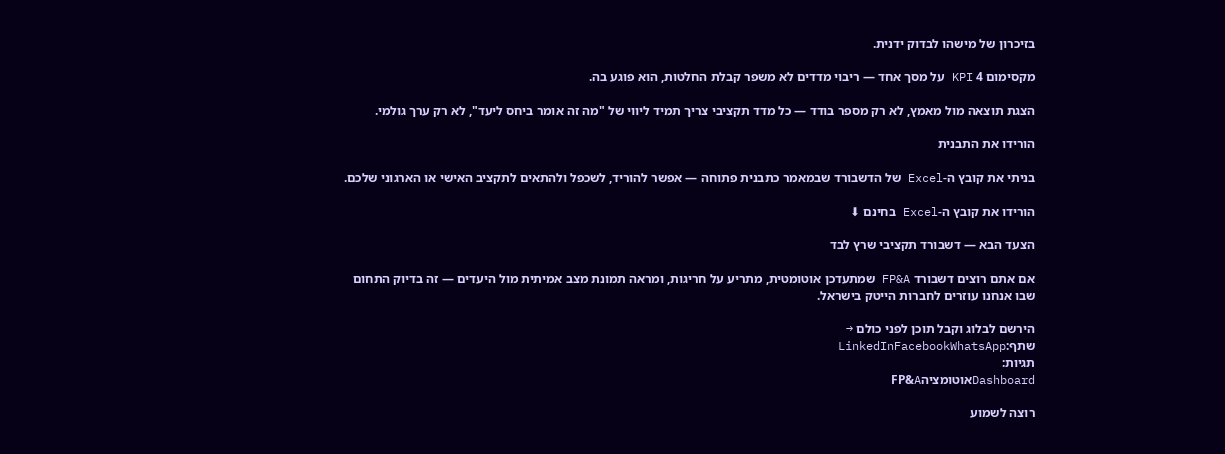בזיכרון של מישהו לבדוק ידנית.

מקסימום 4 KPI על מסך אחד — ריבוי מדדים לא משפר קבלת החלטות, הוא פוגע בה.

הצגת תוצאה מול מאמץ, לא רק מספר בודד — כל מדד תקציבי צריך תמיד ליווי של "מה זה אומר ביחס ליעד", לא רק ערך גולמי.

הורידו את התבנית

בניתי את קובץ ה-Excel של הדשבורד שבמאמר כתבנית פתוחה — אפשר להוריד, לשכפל ולהתאים לתקציב האישי או הארגוני שלכם.

הורידו את קובץ ה-Excel בחינם ⬇

הצעד הבא — דשבורד תקציבי שרץ לבד

אם אתם רוצים דשבורד FP&A שמתעדכן אוטומטית, מתריע על חריגות, ומראה תמונת מצב אמיתית מול היעדים — זה בדיוק התחום שבו אנחנו עוזרים לחברות הייטק בישראל.

הירשם לבלוג וקבל תוכן לפני כולם →
שתף:LinkedInFacebookWhatsApp
תגיות:
DashboardאוטומציהFP&A

רוצה לשמוע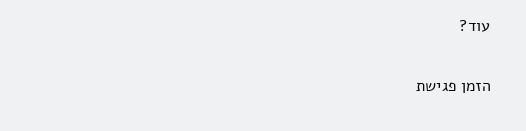עוד?

הזמן פגישת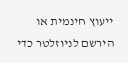ייעוץ חינמית או הירשם לניוזלטר כדי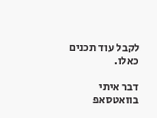לקבל עוד תכנים כאלו.

דבר איתי בוואטסאפ